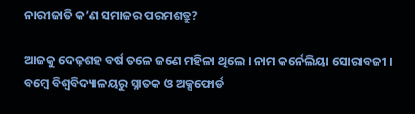ନାରୀଜାତି କ’ଣ ସମାଜର ପରମଶତ୍ରୁ?

ଆଜକୁ ଦେଢ଼ଶହ ବର୍ଷ ତଳେ ଜଣେ ମହିଳା ଥିଲେ । ନାମ କର୍ନେଲିୟା ସୋରାବଜୀ । ବମ୍ବେ ବିଶ୍ୱବିଦ୍ୟାଳୟରୁ ସ୍ନାତକ ଓ ଅକ୍ସଫୋର୍ଡ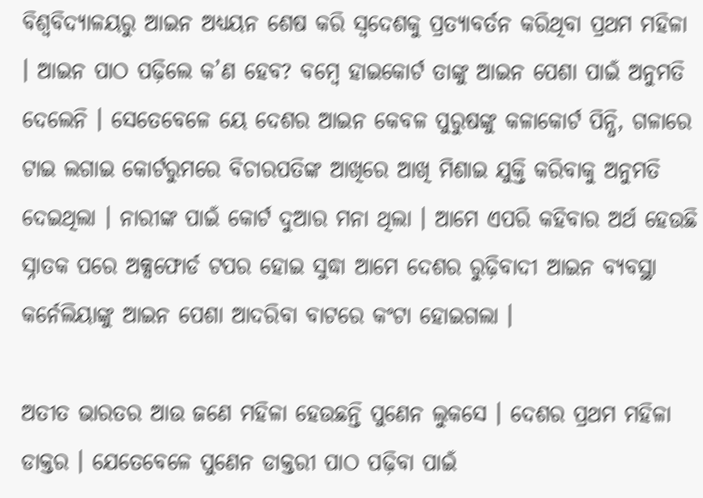ବିଶ୍ୱବିଦ୍ୟାଳୟରୁ ଆଇନ ଅଧ୍ୟୟନ ଶେଷ କରି ସ୍ୱଦେଶକୁ ପ୍ରତ୍ୟାବର୍ତନ କରିଥିବା ପ୍ରଥମ ମହିଳା । ଆଇନ ପାଠ ପଢ଼ିଲେ କ’ଣ ହେବ? ବମ୍ବେ ହାଇକୋର୍ଟ ତାଙ୍କୁ ଆଇନ ପେଶା ପାଇଁ ଅନୁମତି ଦେଲେନି । ସେତେବେଳେ ୟେ ଦେଶର ଆଇନ କେବଳ ପୁରୁଷଙ୍କୁ କଳାକୋର୍ଟ ପିନ୍ଧି, ଗଳାରେ ଟାଇ ଲଗାଇ କୋର୍ଟରୁମରେ ବିଚାରପତିଙ୍କ ଆଖିରେ ଆଖି ମିଶାଇ ଯୁକ୍ତି କରିବାକୁ ଅନୁମତି ଦେଇଥିଲା । ନାରୀଙ୍କ ପାଇଁ କୋର୍ଟ ଦୁଆର ମନା ଥିଲା । ଆମେ ଏପରି କହିବାର ଅର୍ଥ ହେଉଛି ସ୍ନାତକ ପରେ ଅକ୍ସଫୋର୍ଡ ଟପର ହୋଇ ସୁଦ୍ଧା ଆମେ ଦେଶର ରୁଢ଼ିବାଦୀ ଆଇନ ବ୍ୟବସ୍ଥା କର୍ନେଲିୟାଙ୍କୁ ଆଇନ ପେଶା ଆଦରିବା ବାଟରେ କଂଟା ହୋଇଗଲା ।

ଅତୀତ ଭାରତର ଆଉ ଜଣେ ମହିଳା ହେଉଛନ୍ତି ପୁଣେନ ଲୁକସେ । ଦେଶର ପ୍ରଥମ ମହିଳା ଡାକ୍ତର । ଯେତେବେଳେ ପୁଣେନ ଡାକ୍ତରୀ ପାଠ ପଢ଼ିବା ପାଇଁ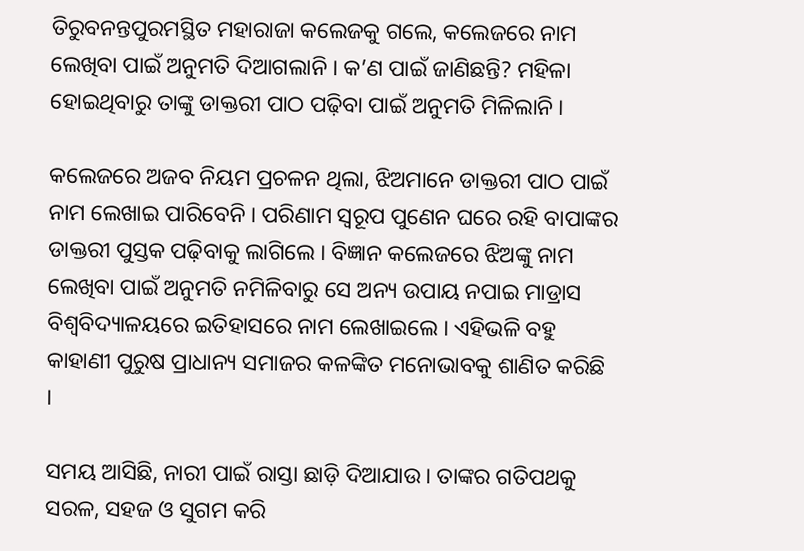ତିରୁବନନ୍ତପୁରମସ୍ଥିତ ମହାରାଜା କଲେଜକୁ ଗଲେ, କଲେଜରେ ନାମ ଲେଖିବା ପାଇଁ ଅନୁମତି ଦିଆଗଲାନି । କ’ଣ ପାଇଁ ଜାଣିଛନ୍ତି? ମହିଳା ହୋଇଥିବାରୁ ତାଙ୍କୁ ଡାକ୍ତରୀ ପାଠ ପଢ଼ିବା ପାଇଁ ଅନୁମତି ମିଳିଲାନି ।

କଲେଜରେ ଅଜବ ନିୟମ ପ୍ରଚଳନ ଥିଲା, ଝିଅମାନେ ଡାକ୍ତରୀ ପାଠ ପାଇଁ ନାମ ଲେଖାଇ ପାରିବେନି । ପରିଣାମ ସ୍ୱରୂପ ପୁଣେନ ଘରେ ରହି ବାପାଙ୍କର ଡାକ୍ତରୀ ପୁସ୍ତକ ପଢ଼ିବାକୁ ଲାଗିଲେ । ବିଜ୍ଞାନ କଲେଜରେ ଝିଅଙ୍କୁ ନାମ ଲେଖିବା ପାଇଁ ଅନୁମତି ନମିଳିବାରୁ ସେ ଅନ୍ୟ ଉପାୟ ନପାଇ ମାଡ୍ରାସ ବିଶ୍ୱବିଦ୍ୟାଳୟରେ ଇତିହାସରେ ନାମ ଲେଖାଇଲେ । ଏହିଭଳି ବହୁ କାହାଣୀ ପୁରୁଷ ପ୍ରାଧାନ୍ୟ ସମାଜର କଳଙ୍କିତ ମନୋଭାବକୁ ଶାଣିତ କରିଛି ।

ସମୟ ଆସିଛି, ନାରୀ ପାଇଁ ରାସ୍ତା ଛାଡ଼ି ଦିଆଯାଉ । ତାଙ୍କର ଗତିପଥକୁ ସରଳ, ସହଜ ଓ ସୁଗମ କରି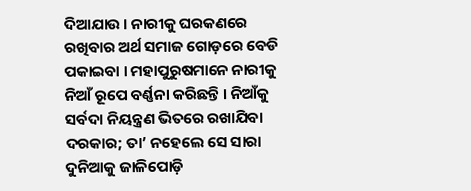ଦିଆଯାଉ । ନାରୀକୁ ଘରକଣରେ ରଖିବାର ଅର୍ଥ ସମାଜ ଗୋଡ଼ରେ ବେଡି ପକାଇବା । ମହାପୁରୁଷମାନେ ନାରୀକୁ ନିଆଁ ରୂପେ ବର୍ଣ୍ଣନା କରିଛନ୍ତି । ନିଆଁକୁ ସର୍ବଦା ନିୟନ୍ତ୍ରଣ ଭିତରେ ରଖାଯିବା ଦରକାର; ତା’ ନହେଲେ ସେ ସାରା ଦୁନିଆକୁ ଜାଳିପୋଡ଼ି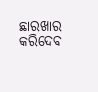ଛାରଖାର କରିଦେବ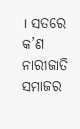। ସତରେ କ’ଣ ନାରୀଜାତି ସମାଜର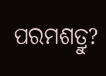ପରମଶତ୍ରୁ?